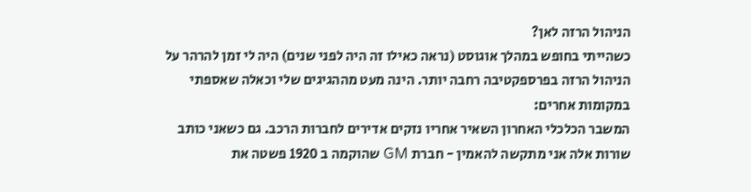הניהול הרזה לאן?
כשהייתי בחופש במהלך אוגוסט (נראה כאילו זה היה לפני שנים) היה לי זמן להרהר על הניהול הרזה בפרספקטיבה רחבה יותר. הינה מעט מההגיגים שלי וכאלה שאספתי במקומות אחרים:
המשבר הכלכלי האחרון השאיר אחריו נזקים אדירים לחברות הרכב. גם כשאני כותב שורות אלה אני מתקשה להאמין - חברת GM שהוקמה ב 1920 פשטה את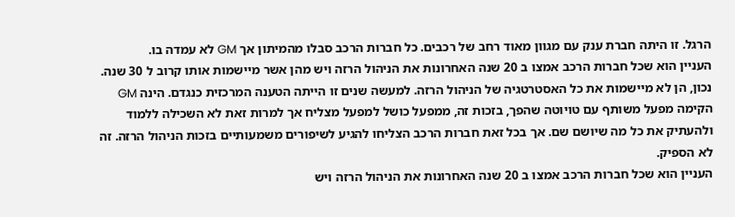הרגל. זו היתה חברת ענק עם מגוון מאוד רחב של רכבים. כל חברות הרכב סבלו מהמיתון אך GM לא עמדה בו.
העניין הוא שכל חברות הרכב אמצו ב 20 שנה האחרונות את הניהול הרזה ויש מהן אשר מיישמות אותו קרוב ל 30 שנה. נכון, הן לא מיישמות את כל האסטרטגיה של הניהול הרזה. למעשה שנים זו הייתה הטענה המרכזית כנגדם. הינה GM הקימה מפעל משותף עם טויוטה שהפך, בזכות זה, ממפעל כושל למפעל מצליח אך למרות זאת לא השכילה ללמוד ולהעתיק את כל מה שיושם שם. אך בכל זאת חברות הרכב הצליחו להגיע לשיפורים משמעותיים בזכות הניהול הרזה. זה לא הספיק.
העניין הוא שכל חברות הרכב אמצו ב 20 שנה האחרונות את הניהול הרזה ויש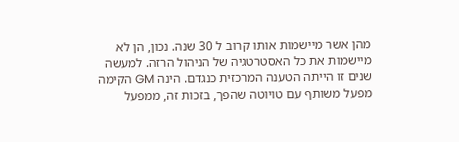מהן אשר מיישמות אותו קרוב ל 30 שנה. נכון, הן לא מיישמות את כל האסטרטגיה של הניהול הרזה. למעשה שנים זו הייתה הטענה המרכזית כנגדם. הינה GM הקימה מפעל משותף עם טויוטה שהפך, בזכות זה, ממפעל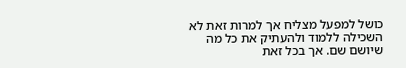כושל למפעל מצליח אך למרות זאת לא השכילה ללמוד ולהעתיק את כל מה שיושם שם. אך בכל זאת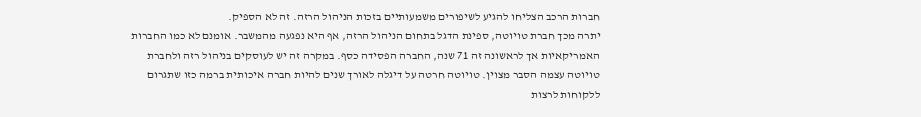חברות הרכב הצליחו להגיע לשיפורים משמעותיים בזכות הניהול הרזה. זה לא הספיק.
יתרה מכך חברת טויוטה, ספינת הדגל בתחום הניהול הרזה, אף היא נפגעה מהמשבר. אומנם לא כמו החברות האמריקאיות אך לראשונה זה 71 שנה, החברה הפסידה כסף. במקרה זה יש לעוסקים בניהול רזה ולחברת טויוטה עצמה הסבר מצוין. טויוטה חרטה על דיגלה לאורך שנים להיות חברה איכותית ברמה כזו שתגרום ללקוחות לרצות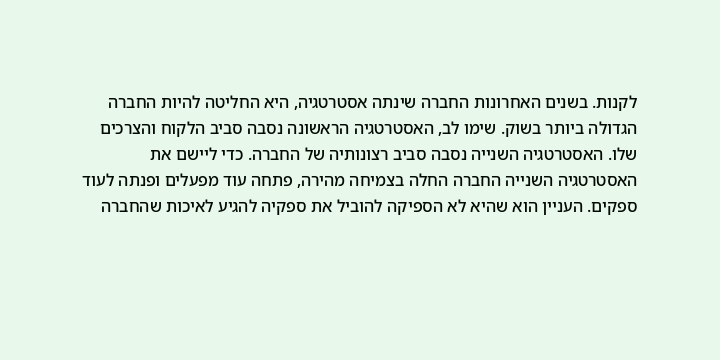לקנות. בשנים האחרונות החברה שינתה אסטרטגיה, היא החליטה להיות החברה הגדולה ביותר בשוק. שימו לב, האסטרטגיה הראשונה נסבה סביב הלקוח והצרכים שלו. האסטרטגיה השנייה נסבה סביב רצונותיה של החברה. כדי ליישם את האסטרטגיה השנייה החברה החלה בצמיחה מהירה, פתחה עוד מפעלים ופנתה לעוד ספקים. העניין הוא שהיא לא הספיקה להוביל את ספקיה להגיע לאיכות שהחברה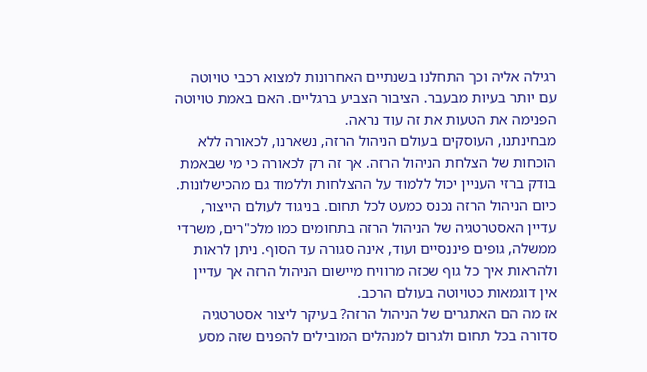רגילה אליה וכך התחלנו בשנתיים האחרונות למצוא רכבי טויוטה עם יותר בעיות מבעבר. הציבור הצביע ברגליים. האם באמת טויוטה הפנימה את הטעות את זה עוד נראה.
מבחינתנו, העוסקים בעולם הניהול הרזה, נשארנו, לכאורה ללא הוכחות של הצלחת הניהול הרזה. אך זה רק לכאורה כי מי שבאמת בודק ברזי העניין יכול ללמוד על ההצלחות וללמוד גם מהכישלונות. כיום הניהול הרזה נכנס כמעט לכל תחום. בניגוד לעולם הייצור, עדיין האסטרטגיה של הניהול הרזה בתחומים כמו מלכ"רים, משרדי ממשלה, גופים פיננסיים ועוד, אינה סגורה עד הסוף. ניתן לראות ולהראות איך כל גוף שכזה מרוויח מיישום הניהול הרזה אך עדיין אין דוגמאות כטויוטה בעולם הרכב.
אז מה הם האתגרים של הניהול הרזה? בעיקר ליצור אסטרטגיה סדורה בכל תחום ולגרום למנהלים המובילים להפנים שזה מסע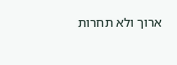ארוך ולא תחרות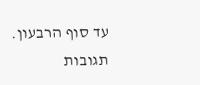עד סוף הרבעון.
תגובות